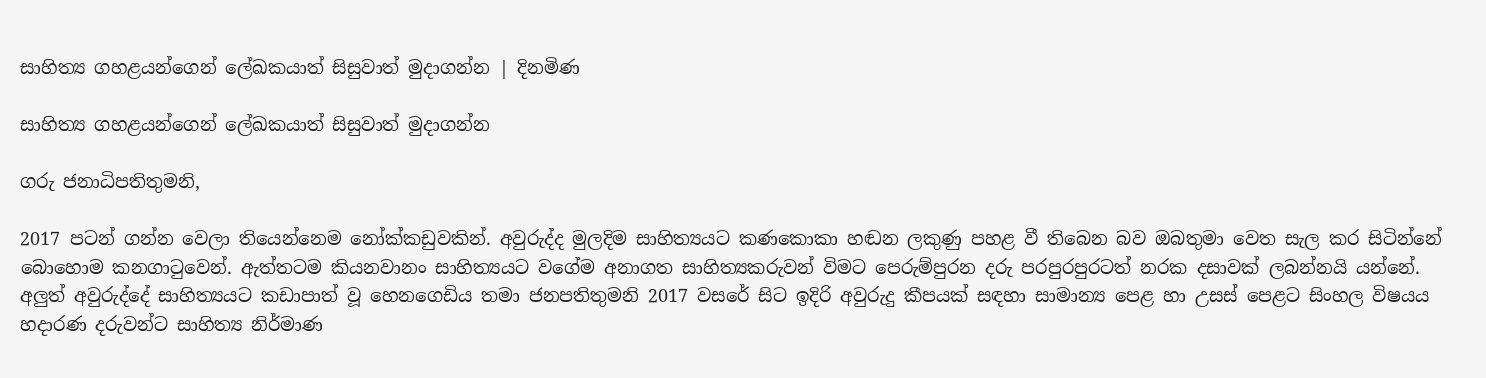සාහිත්‍ය ගහළයන්ගෙන් ලේඛකයාත් සිසුවාත් මුදාගන්න | දිනමිණ

සාහිත්‍ය ගහළයන්ගෙන් ලේඛකයාත් සිසුවාත් මුදාගන්න

ගරු ජනාධිපතිතුමනි,

2017 පටන් ගන්න වෙලා තියෙන්නෙම නෝක්කඩුවකින්. අවුරුද්ද මුලදිම සාහිත්‍යයට කණකොකා හඬන ලකුණු පහළ වී තිබෙන බව ඔබතුමා වෙත සැල කර සිටින්නේ බොහොම කනගාටුවෙන්. ඇත්තටම කියනවානං සාහිත්‍යයට වගේම අනාගත සාහිත්‍යකරුවන් විමට පෙරුම්පුරන දරු පරපුරපුරටත් නරක දසාවක් ලබන්නයි යන්නේ. අලුත් අවුරුද්දේ සාහිත්‍යයට කඩාපාත් වූ හෙනගෙඩිය තමා ජනපතිතුමනි 2017 වසරේ සිට ඉදිරි අවුරුදු කීපයක් සඳහා සාමාන්‍ය පෙළ හා උසස් පෙළට සිංහල විෂයය හදාරණ දරුවන්ට සාහිත්‍ය නිර්මාණ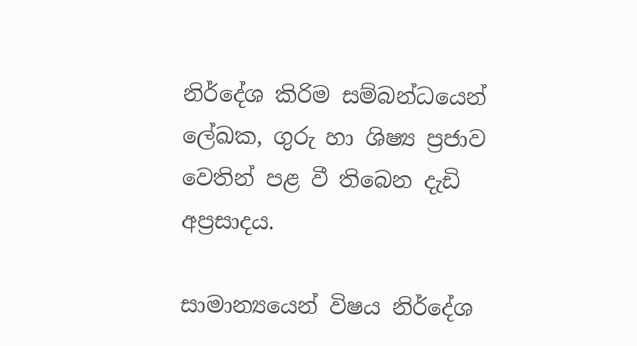නිර්දේශ කිරිම සම්බන්ධයෙන් ලේඛක, ගුරු හා ශිෂ්‍ය ප්‍රජාව වෙතින් පළ වී තිබෙන දැඩි අප්‍රසාදය.

සාමාන්‍යයෙන් විෂය නිර්දේශ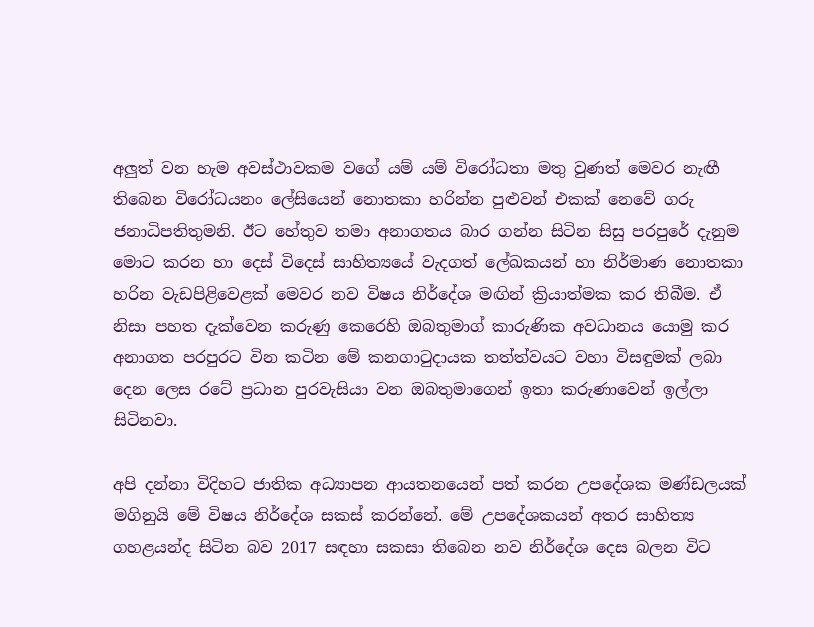අලුත් වන හැම අවස්ථාවකම වගේ යම් යම් විරෝධතා මතු වුණත් මෙවර නැඟී තිබෙන විරෝධයනං ලේසියෙන් නොතකා හරින්න පුළුවන් එකක් නෙවේ ගරු ජනාධිපතිතුමනි. ඊට හේතුව තමා අනාගතය බාර ගන්න සිටින සිසු පරපුරේ දැනුම මොට කරන හා දෙස් විදෙස් සාහිත්‍යයේ වැදගත් ලේඛකයන් හා නිර්මාණ නොතකා හරින වැඩපිළිවෙළක් මෙවර නව විෂය නිර්දේශ මඟින් ක්‍රියාත්මක කර තිබීම. ඒ නිසා පහත දැක්වෙන කරුණු කෙරෙහි ඔබතුමාග් කාරුණික අවධානය යොමු කර අනාගත පරපුරට වින කටින මේ කනගාටුදායක තත්ත්වයට වහා විසඳුමක් ලබා දෙන ලෙස රටේ ප්‍රධාන පුරවැසියා වන ඔබතුමාගෙන් ඉතා කරුණාවෙන් ඉල්ලා සිටිනවා.

අපි දන්නා විදිහට ජාතික අධ්‍යාපන ආයතනයෙන් පත් කරන උපදේශක මණ්ඩලයක් මගිනුයි මේ විෂය නිර්දේශ සකස් කරන්නේ. මේ උපදේශකයන් අතර සාහිත්‍ය ගහළයන්ද සිටින බව 2017 සඳහා සකසා තිබෙන නව නිර්දේශ දෙස බලන විට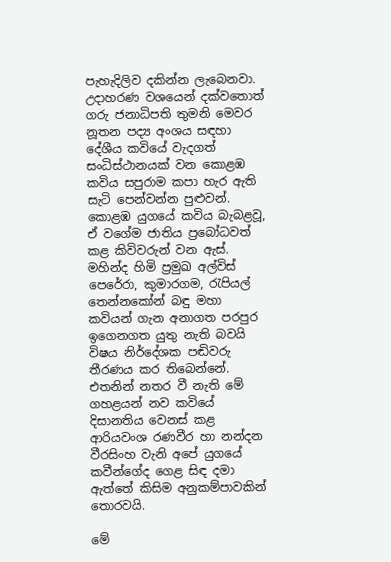පැහැදිලිව දකින්න ලැබෙනවා. උදාහරණ වශයෙන් දක්වතොත් ගරු ජනාධිපති තුමනි මෙවර නූතන පද්‍ය අංශය සඳහා දේශීය කවියේ වැදගත් සංධිස්ථානයක් වන කොළඹ කවිය සපුරාම කපා හැර ඇති සැටි පෙන්වන්න පුළුවන්. කොළඹ යුගයේ කවිය බැබළවූ, ඒ වගේම ජාතිය ප්‍රබෝධවත් කළ කිවිවරුන් වන ඇස්. මහින්ද හිමි ප්‍රමුඛ අල්විස් පෙරේරා, කුමාරගම, රැපියල් තෙන්නකෝන් බඳු මහා කවියන් ගැන අනාගත පරපුර ඉගෙනගත යුතු නැති බවයි විෂය නිර්දේශක පඬිවරු තීරණය කර තිබෙන්නේ. එතනින් නතර වී නැති මේ ගහළයන් නව කවියේ දිසානතිය වෙනස් කළ ආරියවංශ රණවීර හා නන්දන වීරසිංහ වැනි අපේ යුගයේ කවීන්ගේද ගෙළ සිඳ දමා ඇත්තේ කිසිම අනුකම්පාවකින් තොරවයි.

මේ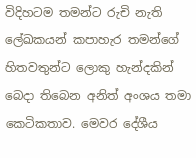විදිහටම තමන්ට රුචි නැති ලේඛකයන් කපාහැර තමන්ගේ හිතවතුන්ට ලොකු හැන්දකින් බෙදා තිබෙන අනිත් අංශය තමා කෙටිකතාව. මෙවර දේශීය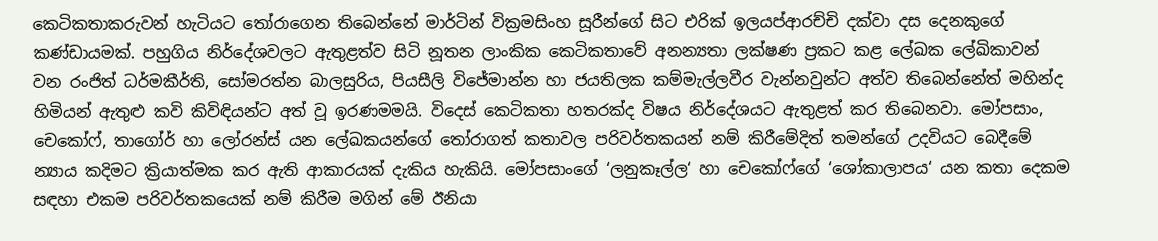කෙටිකතාකරුවන් හැටියට තෝරාගෙන තිබෙන්නේ මාර්ටින් වික්‍රමසිංහ සූරීන්ගේ සිට එරික් ඉලයප්ආරච්චි දක්වා දස දෙනකුගේ කණ්ඩායමක්. පහුගිය නිර්දේශවලට ඇතුළත්ව සිටි නූතන ලාංකික කෙටිකතාවේ අනන්‍යතා ලක්ෂණ ප්‍රකට කළ ලේඛක ලේඛිකාවන් වන රංජිත් ධර්මකීර්ති, සෝමරත්න බාලසුරිය, පියසීලි විජේමාන්න හා ජයතිලක කම්මැල්ලවීර වැන්නවුන්ට අත්ව තිබෙන්නේත් මහින්ද හිමියන් ඇතුළු කවි කිවිඳියන්ට අත් වූ ඉරණමමයි. විදෙස් කෙටිකතා හතරක්ද විෂය නිර්දේශයට ඇතුළත් කර තිබෙනවා. මෝපසාං, චෙකෝෆ්, තාගෝර් හා ලෝරන්ස් යන ලේඛකයන්ගේ තෝරාගත් කතාවල පරිවර්තකයන් නම් කිරීමේදිත් තමන්ගේ උදවියට බෙදීමේ න්‍යාය කදිමට ක්‍රියාත්මක කර ඇති ආකාරයක් දැකිය හැකියි. මෝපසාංගේ ‘ලනුකෑල්ල‘ හා චෙකෝෆ්ගේ ‘ශෝකාලාපය‘ යන කතා දෙකම සඳහා එකම පරිවර්තකයෙක් නම් කිරීම මගින් මේ ඊනියා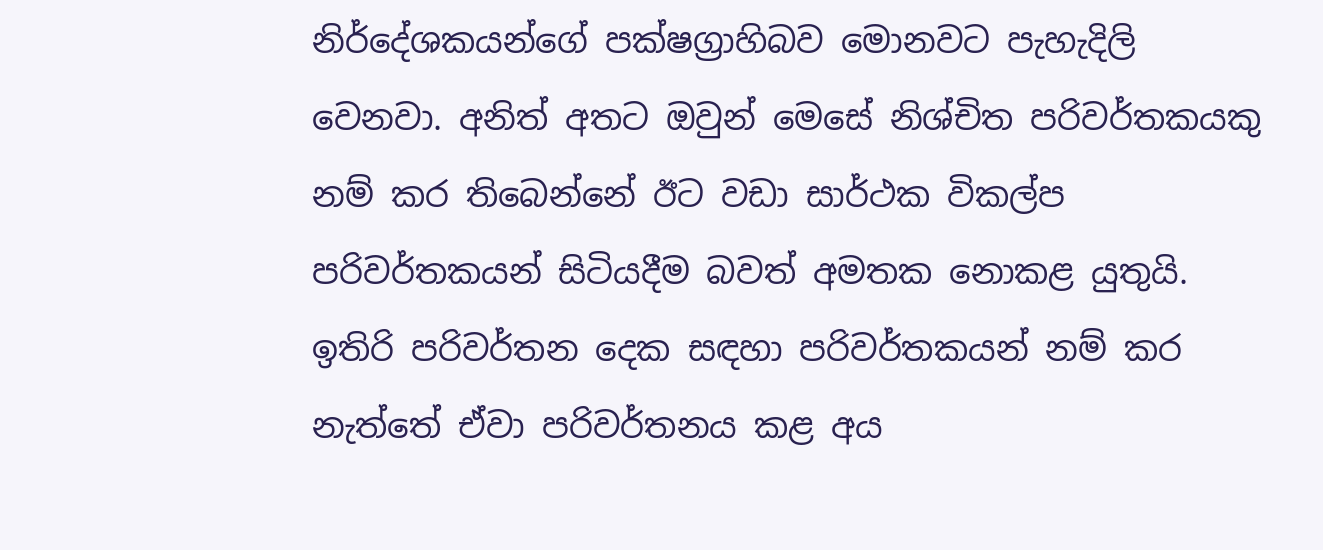නිර්දේශකයන්ගේ පක්ෂග්‍රාහිබව මොනවට පැහැදිලි වෙනවා. අනිත් අතට ඔවුන් මෙසේ නිශ්චිත පරිවර්තකයකු නම් කර තිබෙන්නේ ඊට වඩා සාර්ථක විකල්ප පරිවර්තකයන් සිටියදීම බවත් අමතක නොකළ යුතුයි. ඉතිරි පරිවර්තන දෙක සඳහා පරිවර්තකයන් නම් කර නැත්තේ ඒවා පරිවර්තනය කළ අය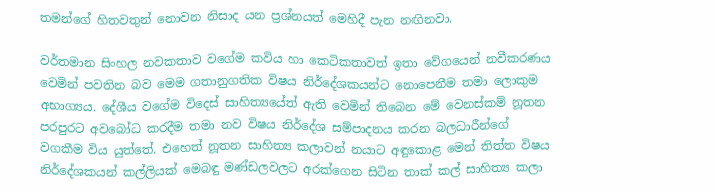තමන්ගේ හිතවතුන් නොවන නිසාද යන ප්‍රශ්නයත් මෙහිදී පැන නඟිනවා.

වර්තමාන සිංහල නවකතාව වගේම කවිය හා කෙටිකතාවත් ඉතා වේගයෙන් නවීකරණය වෙමින් පවතින බව මෙම ගතානුගතික විෂය නිර්දේශකයන්ට නොපෙනීම තමා ලොකුම අභාග්‍යය. දේශීය වගේම විදෙස් සාහිත්‍යයේත් ඇති වෙමින් තිබෙන මේ වෙනස්කම් නූතන පරපුරට අවබෝධ කරදීම තමා නව විෂය නිර්දේශ සම්පාදනය කරන බලධාරීන්ගේ වගකීම විය යුත්තේ. එහෙත් නූතන සාහිත්‍ය කලාවන් නයාට අඳුකොළ මෙන් තිත්ත විෂය නිර්දේශකයන් කල්ලියක් මෙබඳු මණ්ඩලවලට අරක්ගෙන සිටින තාක් කල් සාහිත්‍ය කලා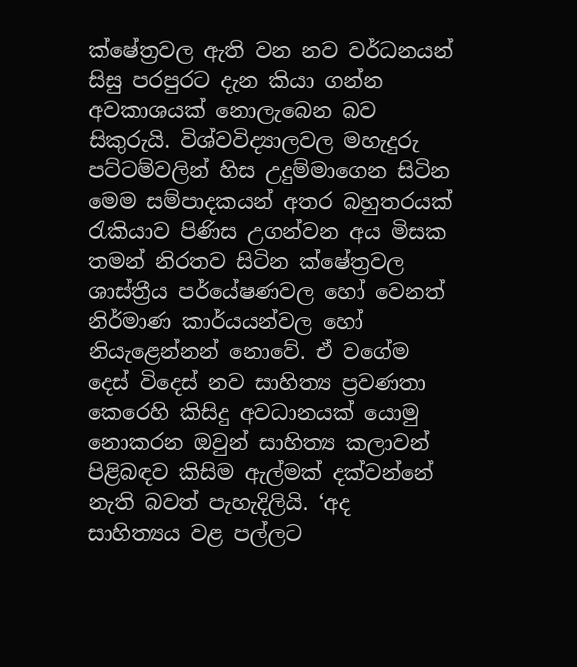ක්ෂේත්‍රවල ඇති වන නව වර්ධනයන් සිසු පරපුරට දැන කියා ගන්න අවකාශයක් නොලැබෙන බව සිකුරුයි. විශ්වවිද්‍යාලවල මහැදුරු පට්ටම්වලින් හිස උදුම්මාගෙන සිටින මෙම සම්පාදකයන් අතර බහුතරයක් රැකියාව පිණිස උගන්වන අය මිසක තමන් නිරතව සිටින ක්ෂේත්‍රවල ශාස්ත්‍රීය පර්යේෂණවල හෝ වෙනත් නිර්මාණ කාර්යයන්වල හෝ නියැළෙන්නන් නොවේ. ඒ වගේම දෙස් විදෙස් නව සාහිත්‍ය ප්‍රවණතා කෙරෙහි කිසිදු අවධානයක් යොමු නොකරන ඔවුන් සාහිත්‍ය කලාවන් පිළිබඳව කිසිම ඇල්මක් දක්වන්නේ නැති බවත් පැහැදිලියි. ‘අද සාහිත්‍යය වළ පල්ලට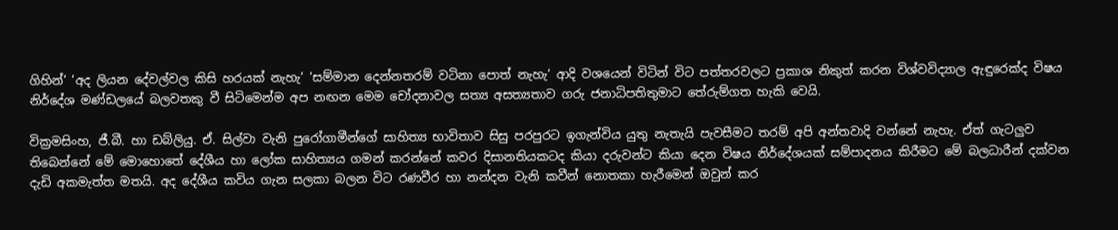ගිහින්‘ ‘අද ලියන දේවල්වල කිසි හරයක් නැහැ‘ ‘සම්මාන දෙන්නතරම් වටිනා පොත් නැහැ‘ ආදි වශයෙන් විටින් විට පත්තරවලට ප්‍රකාශ නිකුත් කරන විශ්වවිද්‍යාල ඇඳුරෙක්ද විෂය නිර්දේශ මණ්ඩලයේ බලවතකු වී සිටිමෙන්ම අප නඟන මෙම චෝදනාවල සත්‍ය අසත්‍යතාව ගරු ජනාධිපතිතුමාට තේරුම්ගත හැකි වෙයි.

වික්‍රමසිංහ, ජී.බී. හා ඩබ්ලියු. ඒ. සිල්වා වැනි පුරෝගාමීන්ගේ සාහිත්‍ය භාවිතාව සිසු පරපුරට ඉගැන්විය යුතු නැතැයි පැවසීමට තරම් අපි අන්තවාදි වන්නේ නැහැ. ඒත් ගැටලුව තිබෙන්නේ මේ මොහොතේ දේශීය හා ලෝක සාහිත්‍යය ගමන් කරන්නේ කවර දිසානතියකටද කියා දරුවන්ට කියා දෙන විෂය නිර්දේශයක් සම්පාදනය කිරීමට මේ බලධාරීන් දක්වන දැඩි අකමැත්ත මතයි. අද දේශීය කවිය ගැන සලකා බලන විට රණවීර හා නන්දන වැනි කවීන් නොතකා හැරීමෙන් ඔවුන් කර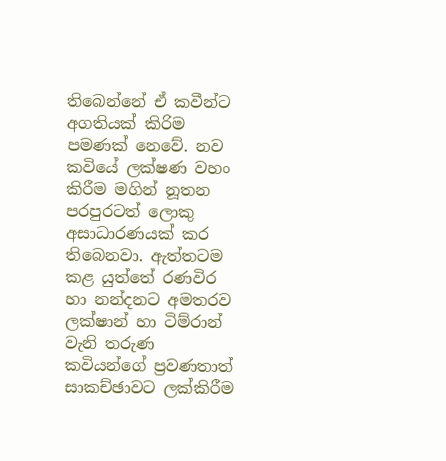තිබෙන්නේ ඒ කවීන්ට අගතියක් කිරිම පමණක් නෙවේ. නව කවියේ ලක්ෂණ වහං කිරීම මගින් නූතන පරපුරටත් ලොකු අසාධාරණයක් කර තිබෙනවා. ඇත්තටම කළ යුත්තේ රණවිර හා නන්දනට අමතරව ලක්ෂාන් හා ටිම්රාන් වැනි තරුණ කවියන්ගේ ප්‍රවණතාත් සාකච්ඡාවට ලක්කිරීම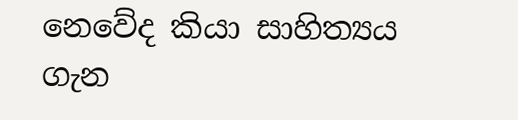නෙවේද කියා සාහිත්‍යය ගැන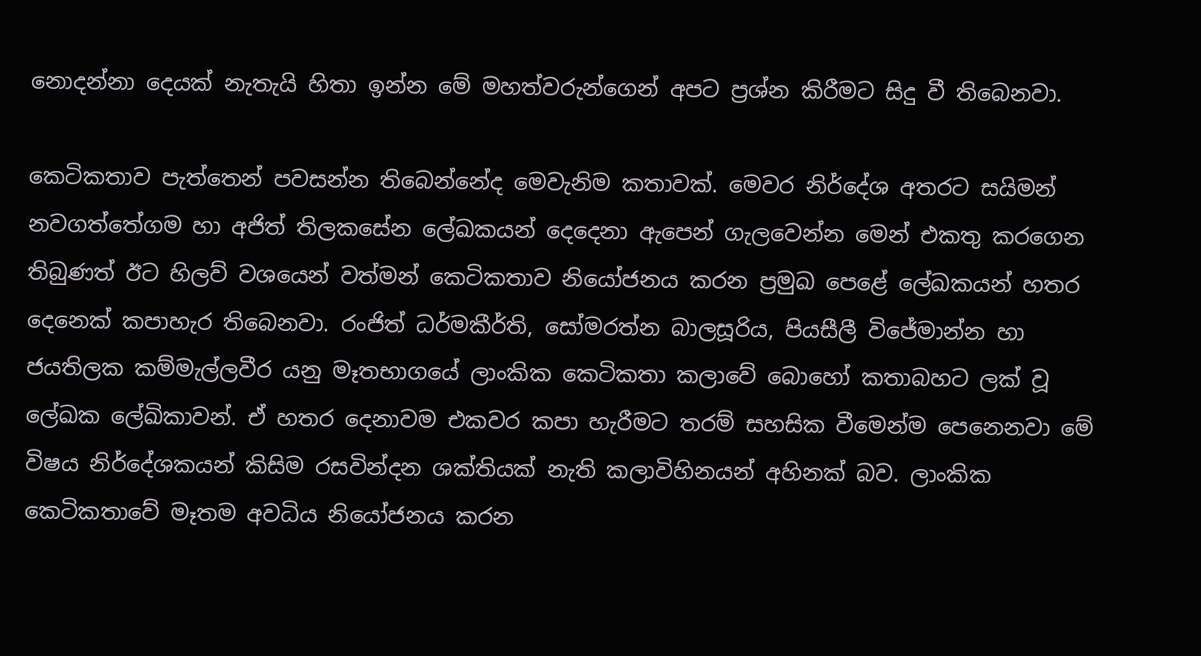නොදන්නා දෙයක් නැතැයි හිතා ඉන්න මේ මහත්වරුන්ගෙන් අපට ප්‍රශ්න කිරීමට සිදු වී තිබෙනවා.

කෙටිකතාව පැත්තෙන් පවසන්න තිබෙන්නේද මෙවැනිම කතාවක්. මෙවර නිර්දේශ අතරට සයිමන් නවගත්තේගම හා අජිත් තිලකසේන ලේඛකයන් දෙදෙනා ඇපෙන් ගැලවෙන්න මෙන් එකතු කරගෙන තිබුණත් ඊට හිලව් වශයෙන් වත්මන් කෙටිකතාව නියෝජනය කරන ප්‍රමුඛ පෙළේ ලේඛකයන් හතර දෙනෙක් කපාහැර තිබෙනවා. රංජිත් ධර්මකීර්ති, සෝමරත්න බාලසූරිය, පියසීලී විජේමාන්න හා ජයතිලක කම්මැල්ලවීර යනු මෑතභාගයේ ලාංකික කෙටිකතා කලාවේ බොහෝ කතාබහට ලක් වූ ලේඛක ලේඛිකාවන්. ඒ හතර දෙනාවම එකවර කපා හැරීමට තරම් සහසික වීමෙන්ම පෙනෙනවා මේ විෂය නිර්දේශකයන් කිසිම රසවින්දන ශක්තියක් නැති කලාවිහිනයන් අහිනක් බව. ලාංකික කෙටිකතාවේ මෑතම අවධිය නියෝජනය කරන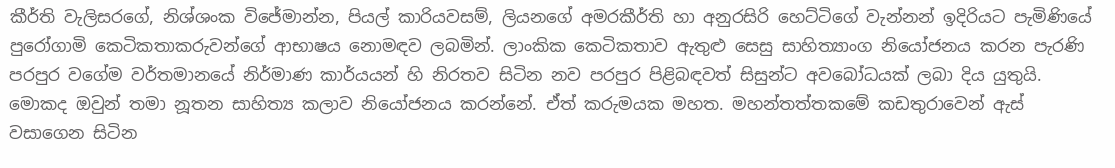කීර්ති වැලිසරගේ, නිශ්ශංක විජේමාන්න, පියල් කාරියවසම්, ලියනගේ අමරකීර්ති හා අනුරසිරි හෙට්ටිගේ වැන්නන් ඉදිරියට පැමිණියේ පුරෝගාමි කෙටිකතාකරුවන්ගේ ආභාෂය නොමඳව ලබමින්. ලාංකික කෙටිකතාව ඇතුළු සෙසු සාහිත්‍යාංග නියෝජනය කරන පැරණි පරපුර වගේම වර්තමානයේ නිර්මාණ කාර්යයන් හි නිරතව සිටින නව පරපුර පිළිබඳවත් සිසුන්ට අවබෝධයක් ලබා දිය යුතුයි. මොකද ඔවුන් තමා නූතන සාහිත්‍ය කලාව නියෝජනය කරන්නේ. ඒත් කරුමයක මහත. මහන්තත්තකමේ කඩතුරාවෙන් ඇස් වසාගෙන සිටින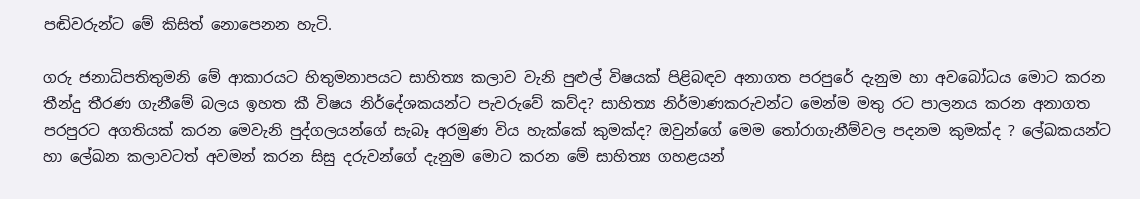පඬිවරුන්ට මේ කිසිත් නොපෙනන හැටි.

ගරු ජනාධිපතිතුමනි මේ ආකාරයට හිතුමනාපයට සාහිත්‍ය කලාව වැනි පුළුල් විෂයක් පිළිබඳව අනාගත පරපුරේ දැනුම හා අවබෝධය මොට කරන තීන්දු තීරණ ගැනීමේ බලය ඉහත කී විෂය නිර්දේශකයන්ට පැවරුවේ කව්ද? සාහිත්‍ය නිර්මාණකරුවන්ට මෙන්ම මතු රට පාලනය කරන අනාගත පරපුරට අගතියක් කරන මෙවැනි පුද්ගලයන්ගේ සැබෑ අරමුණ විය හැක්කේ කුමක්ද? ඔවුන්ගේ මෙම තෝරාගැනීම්වල පදනම කුමක්ද ? ලේඛකයන්ට හා ලේඛන කලාවටත් අවමන් කරන සිසු දරුවන්ගේ දැනුම මොට කරන මේ සාහිත්‍ය ගහළයන්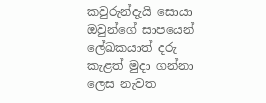කවුරුන්දැයි සොයා ඔවුන්ගේ සාපයෙන් ලේඛකයාත් දරු කැළත් මුදා ගන්නා ලෙස නැවත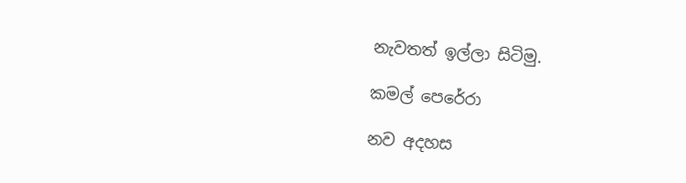නැවතත් ඉල්ලා සිටිමු.

කමල් පෙරේරා

නව අදහස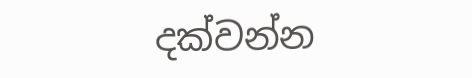දක්වන්න